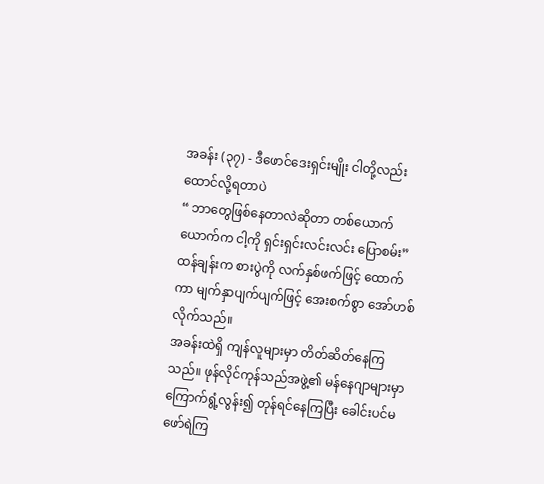အခန်း (၃၇) - ဒီဖောင်ဒေးရှင်းမျိုး ငါတို့လည်း ထောင်လို့ရတာပဲ
“ ဘာတွေဖြစ်နေတာလဲဆိုတာ တစ်ယောက်ယောက်က ငါ့ကို ရှင်းရှင်းလင်းလင်း ပြောစမ်း” ထန်ချန်းက စားပွဲကို လက်နှစ်ဖက်ဖြင့် ထောက်ကာ မျက်နှာပျက်ပျက်ဖြင့် အေးစက်စွာ အော်ဟစ်လိုက်သည်။
အခန်းထဲရှိ ကျန်လူများမှာ တိတ်ဆိတ်နေကြသည်။ ဖုန်လိုင်ကုန်သည်အဖွဲ့၏ မန်နေဂျာများမှာ ကြောက်ရွံ့လွန်း၍ တုန်ရင်နေကြပြီး ခေါင်းပင်မဖော်ရဲကြ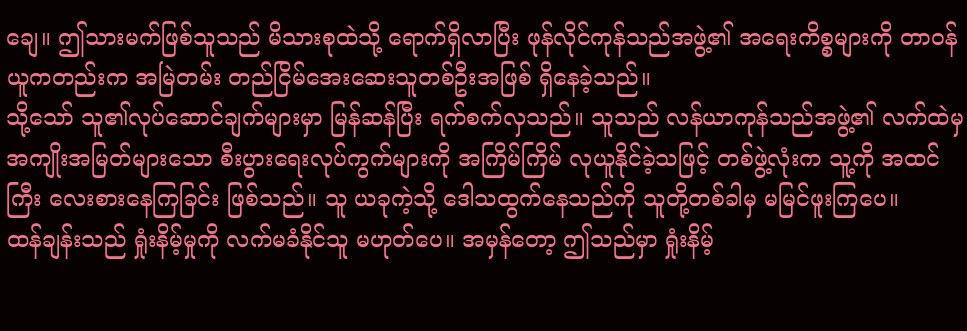ချေ။ ဤသားမက်ဖြစ်သူသည် မိသားစုထဲသို့ ရောက်ရှိလာပြီး ဖုန်လိုင်ကုန်သည်အဖွဲ့၏ အရေးကိစ္စများကို တာဝန်ယူကတည်းက အမြဲတမ်း တည်ငြိမ်အေးဆေးသူတစ်ဦးအဖြစ် ရှိနေခဲ့သည်။
သို့သော် သူ၏လုပ်ဆောင်ချက်များမှာ မြန်ဆန်ပြီး ရက်စက်လှသည်။ သူသည် လန်ယာကုန်သည်အဖွဲ့၏ လက်ထဲမှ အကျိုးအမြတ်များသော စီးပွားရေးလုပ်ကွက်များကို အကြိမ်ကြိမ် လုယူနိုင်ခဲ့သဖြင့် တစ်ဖွဲ့လုံးက သူ့ကို အထင်ကြီး လေးစားနေကြခြင်း ဖြစ်သည်။ သူ ယခုကဲ့သို့ ဒေါသထွက်နေသည်ကို သူတို့တစ်ခါမှ မမြင်ဖူးကြပေ။
ထန်ချန်းသည် ရှုံးနိမ့်မှုကို လက်မခံနိုင်သူ မဟုတ်ပေ။ အမှန်တော့ ဤသည်မှာ ရှုံးနိမ့်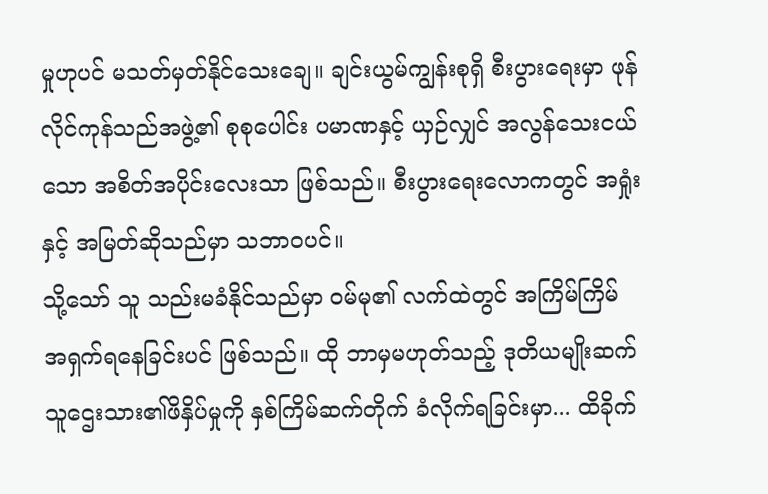မှုဟုပင် မသတ်မှတ်နိုင်သေးချေ။ ချင်းယွမ်ကျွန်းစုရှိ စီးပွားရေးမှာ ဖုန်လိုင်ကုန်သည်အဖွဲ့၏ စုစုပေါင်း ပမာဏနှင့် ယှဉ်လျှင် အလွန်သေးငယ်သော အစိတ်အပိုင်းလေးသာ ဖြစ်သည်။ စီးပွားရေးလောကတွင် အရှုံးနှင့် အမြတ်ဆိုသည်မှာ သဘာဝပင်။
သို့သော် သူ သည်းမခံနိုင်သည်မှာ ဝမ်မု၏ လက်ထဲတွင် အကြိမ်ကြိမ် အရှက်ရနေခြင်းပင် ဖြစ်သည်။ ထို ဘာမှမဟုတ်သည့် ဒုတိယမျိုးဆက် သူဌေးသား၏ဖိနှိပ်မှုကို နှစ်ကြိမ်ဆက်တိုက် ခံလိုက်ရခြင်းမှာ... ထိခိုက်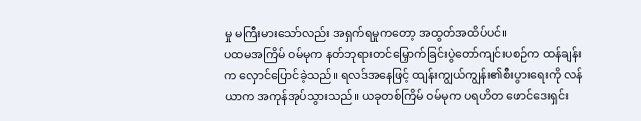မှု မကြီးမားသော်လည်း အရှက်ရမှုကတော့ အထွတ်အထိပ်ပင်။
ပထမအကြိမ် ဝမ်မုက နတ်ဘုရားတင်မြှောက်ခြင်းပွဲတော်ကျင်းပစဉ်က ထန်ချန်းက လှောင်ပြောင်ခဲ့သည်။ ရလဒ်အနေဖြင့် ထျန်းကျွယ်ကျွန်း၏စီးပွားရေးကို လန်ယာက အကုန်အုပ်သွားသည်။ ယခုတစ်ကြိမ် ဝမ်မုက ပရဟိတ ဖောင်ဒေးရှင်း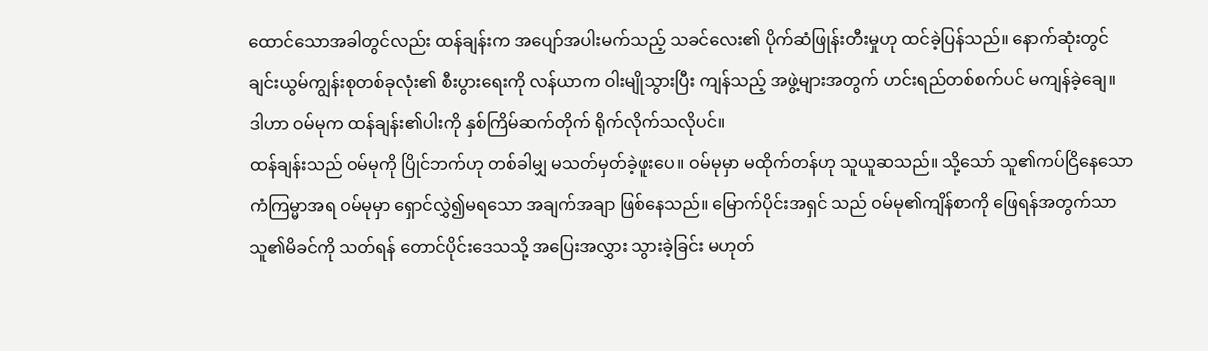ထောင်သောအခါတွင်လည်း ထန်ချန်းက အပျော်အပါးမက်သည့် သခင်လေး၏ ပိုက်ဆံဖြုန်းတီးမှုဟု ထင်ခဲ့ပြန်သည်။ နောက်ဆုံးတွင် ချင်းယွမ်ကျွန်းစုတစ်ခုလုံး၏ စီးပွားရေးကို လန်ယာက ဝါးမျိုသွားပြီး ကျန်သည့် အဖွဲ့များအတွက် ဟင်းရည်တစ်စက်ပင် မကျန်ခဲ့ချေ။
ဒါဟာ ဝမ်မုက ထန်ချန်း၏ပါးကို နှစ်ကြိမ်ဆက်တိုက် ရိုက်လိုက်သလိုပင်။
ထန်ချန်းသည် ဝမ်မုကို ပြိုင်ဘက်ဟု တစ်ခါမျှ မသတ်မှတ်ခဲ့ဖူးပေ။ ဝမ်မုမှာ မထိုက်တန်ဟု သူယူဆသည်။ သို့သော် သူ၏ကပ်ငြိနေသော ကံကြမ္မာအရ ဝမ်မုမှာ ရှောင်လွှဲ၍မရသော အချက်အချာ ဖြစ်နေသည်။ မြောက်ပိုင်းအရှင် သည် ဝမ်မု၏ကျိန်စာကို ဖြေရန်အတွက်သာ သူ၏မိခင်ကို သတ်ရန် တောင်ပိုင်းဒေသသို့ အပြေးအလွှား သွားခဲ့ခြင်း မဟုတ်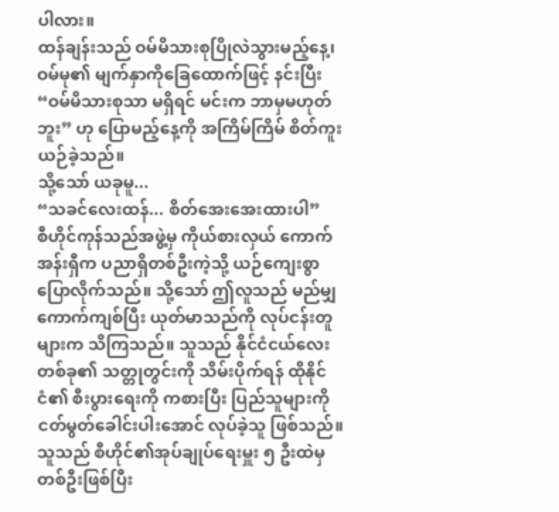ပါလား။
ထန်ချန်းသည် ဝမ်မိသားစုပြိုလဲသွားမည့်နေ့၊ ဝမ်မု၏ မျက်နှာကိုခြေထောက်ဖြင့် နင်းပြီး “ဝမ်မိသားစုသာ မရှိရင် မင်းက ဘာမှမဟုတ်ဘူး” ဟု ပြောမည့်နေ့ကို အကြိမ်ကြိမ် စိတ်ကူးယဉ်ခဲ့သည်။
သို့သော် ယခုမူ...
“သခင်လေးထန်... စိတ်အေးအေးထားပါ”
စီဟိုင်ကုန်သည်အဖွဲ့မှ ကိုယ်စားလှယ် ကောက်အန်းရှီက ပညာရှိတစ်ဦးကဲ့သို့ ယဉ်ကျေးစွာ ပြောလိုက်သည်။ သို့သော် ဤလူသည် မည်မျှ ကောက်ကျစ်ပြီး ယုတ်မာသည်ကို လုပ်ငန်းတူများက သိကြသည်။ သူသည် နိုင်ငံငယ်လေးတစ်ခု၏ သတ္တုတွင်းကို သိမ်းပိုက်ရန် ထိုနိုင်ငံ၏ စီးပွားရေးကို ကစားပြီး ပြည်သူများကို ငတ်မွတ်ခေါင်းပါးအောင် လုပ်ခဲ့သူ ဖြစ်သည်။ သူသည် စီဟိုင်၏အုပ်ချုပ်ရေးမှူး ၅ ဦးထဲမှ တစ်ဦးဖြစ်ပြီး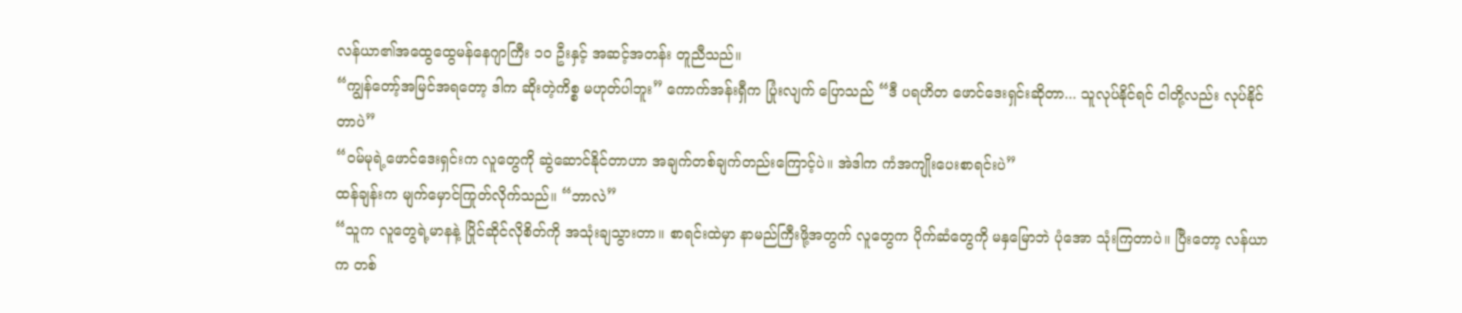လန်ယာ၏အထွေထွေမန်နေဂျာကြီး ၁၀ ဦးနှင့် အဆင့်အတန်း တူညီသည်။
“ကျွန်တော့်အမြင်အရတော့ ဒါက ဆိုးတဲ့ကိစ္စ မဟုတ်ပါဘူး” ကောက်အန်းရှီက ပြုံးလျက် ပြောသည် “ဒီ ပရဟိတ ဖောင်ဒေးရှင်းဆိုတာ... သူလုပ်နိုင်ရင် ငါတို့လည်း လုပ်နိုင်တာပဲ”
“ဝမ်မုရဲ့ဖောင်ဒေးရှင်းက လူတွေကို ဆွဲဆောင်နိုင်တာဟာ အချက်တစ်ချက်တည်းကြောင့်ပဲ။ အဲဒါက ကံအကျိုးပေးစာရင်းပဲ”
ထန်ချန်းက မျက်မှောင်ကြုတ်လိုက်သည်။ “ဘာလဲ”
“သူက လူတွေရဲ့မာနနဲ့ ပြိုင်ဆိုင်လိုစိတ်ကို အသုံးချသွားတာ။ စာရင်းထဲမှာ နာမည်ကြီးဖို့အတွက် လူတွေက ပိုက်ဆံတွေကို မနှမြောဘဲ ပုံအော သုံးကြတာပဲ။ ပြီးတော့ လန်ယာက တစ်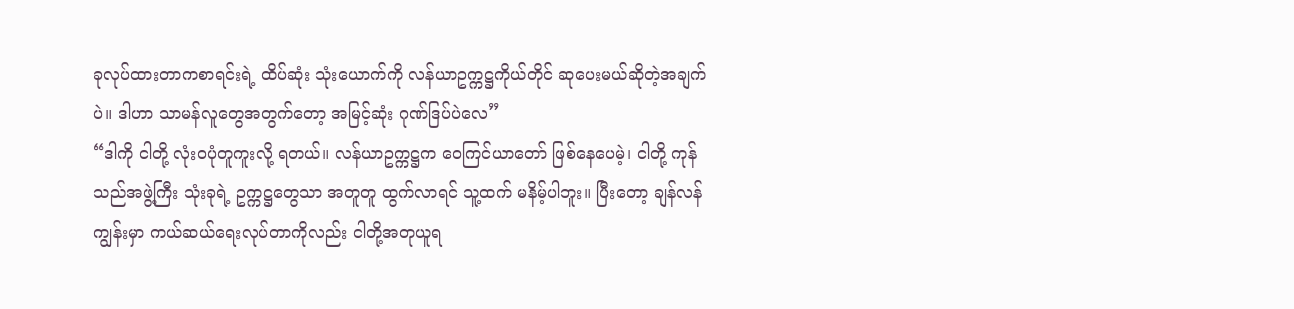ခုလုပ်ထားတာကစာရင်းရဲ့ ထိပ်ဆုံး သုံးယောက်ကို လန်ယာဥက္ကဋ္ဌကိုယ်တိုင် ဆုပေးမယ်ဆိုတဲ့အချက်ပဲ။ ဒါဟာ သာမန်လူတွေအတွက်တော့ အမြင့်ဆုံး ဂုဏ်ဒြပ်ပဲလေ”
“ဒါကို ငါတို့ လုံးဝပုံတူကူးလို့ ရတယ်။ လန်ယာဥက္ကဋ္ဌက ဝေကြင်ယာတော် ဖြစ်နေပေမဲ့၊ ငါတို့ ကုန်သည်အဖွဲ့ကြီး သုံးခုရဲ့ ဥက္ကဋ္ဌတွေသာ အတူတူ ထွက်လာရင် သူ့ထက် မနိမ့်ပါဘူး။ ပြီးတော့ ချန်လန်ကျွန်းမှာ ကယ်ဆယ်ရေးလုပ်တာကိုလည်း ငါတို့အတုယူရ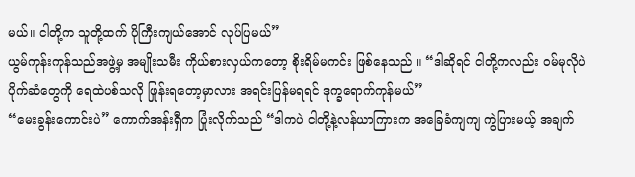မယ်။ ငါတို့က သူတို့ထက် ပိုကြီးကျယ်အောင် လုပ်ပြမယ်”
ယွမ်ကုန်းကုန်သည်အဖွဲ့မှ အမျိုးသမီး ကိုယ်စားလှယ်ကတော့ စိုးရိမ်မကင်း ဖြစ်နေသည် ။ “ဒါဆိုရင် ငါတို့ကလည်း ဝမ်မုလိုပဲ ပိုက်ဆံတွေကို ရေထဲပစ်သလို ဖြုန်းရတော့မှာလား အရင်းပြန်မရရင် ဒုက္ခရောက်ကုန်မယ်”
“မေးခွန်းကောင်းပဲ” ကောက်အန်းရှီက ပြုံးလိုက်သည် “ဒါကပဲ ငါတို့နဲ့လန်ယာကြားက အခြေခံကျကျ ကွဲပြားမယ့် အချက်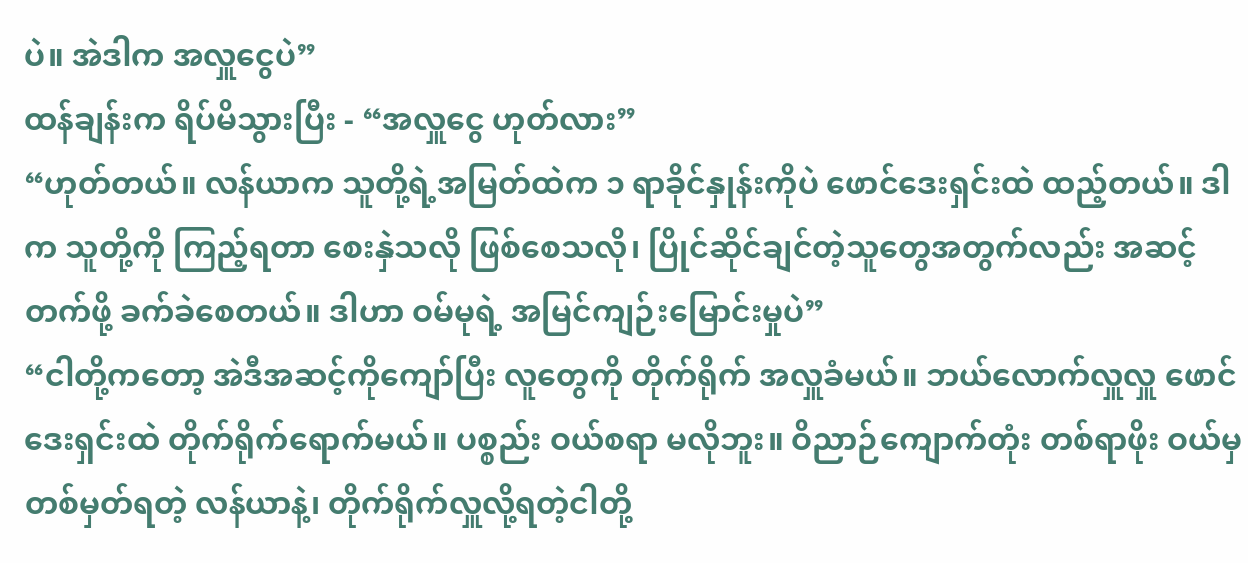ပဲ။ အဲဒါက အလှူငွေပဲ”
ထန်ချန်းက ရိပ်မိသွားပြီး - “အလှူငွေ ဟုတ်လား”
“ဟုတ်တယ်။ လန်ယာက သူတို့ရဲ့အမြတ်ထဲက ၁ ရာခိုင်နှုန်းကိုပဲ ဖောင်ဒေးရှင်းထဲ ထည့်တယ်။ ဒါက သူတို့ကို ကြည့်ရတာ စေးနှဲသလို ဖြစ်စေသလို၊ ပြိုင်ဆိုင်ချင်တဲ့သူတွေအတွက်လည်း အဆင့်တက်ဖို့ ခက်ခဲစေတယ်။ ဒါဟာ ဝမ်မုရဲ့ အမြင်ကျဉ်းမြောင်းမှုပဲ”
“ငါတို့ကတော့ အဲဒီအဆင့်ကိုကျော်ပြီး လူတွေကို တိုက်ရိုက် အလှူခံမယ်။ ဘယ်လောက်လှူလှူ ဖောင်ဒေးရှင်းထဲ တိုက်ရိုက်ရောက်မယ်။ ပစ္စည်း ဝယ်စရာ မလိုဘူး။ ဝိညာဉ်ကျောက်တုံး တစ်ရာဖိုး ဝယ်မှ တစ်မှတ်ရတဲ့ လန်ယာနဲ့၊ တိုက်ရိုက်လှူလို့ရတဲ့ငါတို့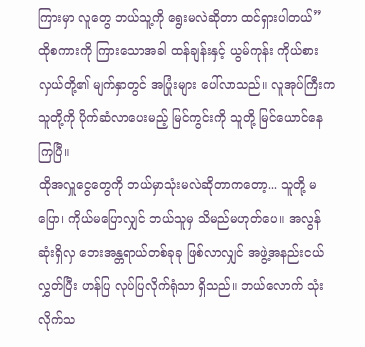ကြားမှာ လူတွေ ဘယ်သူ့ကို ရွေးမလဲဆိုတာ ထင်ရှားပါတယ်”
ထိုစကားကို ကြားသောအခါ ထန်ချန်းနှင့် ယွမ်ကုန်း ကိုယ်စားလှယ်တို့၏ မျက်နှာတွင် အပြုံးများ ပေါ်လာသည်။ လူအုပ်ကြီးက သူတို့ကို ပိုက်ဆံလာပေးမည့် မြင်ကွင်းကို သူတို့ မြင်ယောင်နေကြပြီ။
ထိုအလှူငွေတွေကို ဘယ်မှာသုံးမလဲဆိုတာကတော့... သူတို့ မပြော၊ ကိုယ်မပြောလျှင် ဘယ်သူမှ သိမည်မဟုတ်ပေ။ အလွန်ဆုံးရှိလှ ဘေးအန္တရာယ်တစ်ခုခု ဖြစ်လာလျှင် အဖွဲ့အနည်းငယ်လွှတ်ပြီး ဟန်ပြ လုပ်ပြလိုက်ရုံသာ ရှိသည်။ ဘယ်လောက် သုံးလိုက်သ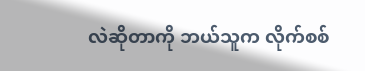လဲဆိုတာကို ဘယ်သူက လိုက်စစ်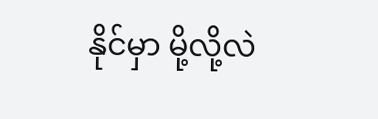နိုင်မှာ မို့လို့လဲ